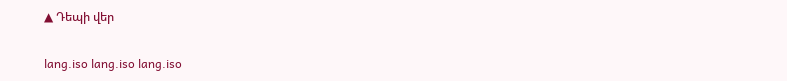▲ Դեպի վեր

lang.iso lang.iso lang.iso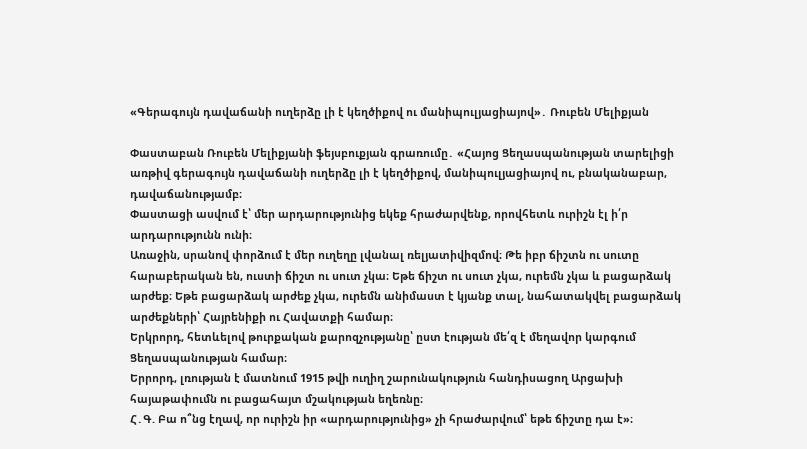«Գերագույն դավաճանի ուղերձը լի է կեղծիքով ու մանիպուլյացիայով»․ Ռուբեն Մելիքյան

Փաստաբան Ռուբեն Մելիքյանի ֆեյսբուքյան գրառումը․ «Հայոց Ցեղասպանության տարելիցի առթիվ գերագույն դավաճանի ուղերձը լի է կեղծիքով, մանիպուլյացիայով ու, բնականաբար, դավաճանությամբ։
Փաստացի ասվում է՝ մեր արդարությունից եկեք հրաժարվենք, որովհետև ուրիշն էլ ի՛ր արդարությունն ունի։
Առաջին, սրանով փորձում է մեր ուղեղը լվանալ ռելյատիվիզմով։ Թե իբր ճիշտն ու սուտը հարաբերական են, ուստի ճիշտ ու սուտ չկա։ Եթե ճիշտ ու սուտ չկա, ուրեմն չկա և բացարձակ արժեք։ Եթե բացարձակ արժեք չկա, ուրեմն անիմաստ է կյանք տալ, նահատակվել բացարձակ արժեքների՝ Հայրենիքի ու Հավատքի համար։
Երկրորդ, հետևելով թուրքական քարոզչությանը՝ ըստ էության մե՛զ է մեղավոր կարգում Ցեղասպանության համար։
Երրորդ, լռության է մատնում 1915 թվի ուղիղ շարունակություն հանդիսացող Արցախի հայաթափումն ու բացահայտ մշակության եղեռնը։
Հ․Գ. Բա ո՞նց էղավ, որ ուրիշն իր «արդարությունից» չի հրաժարվում՝ եթե ճիշտը դա է»։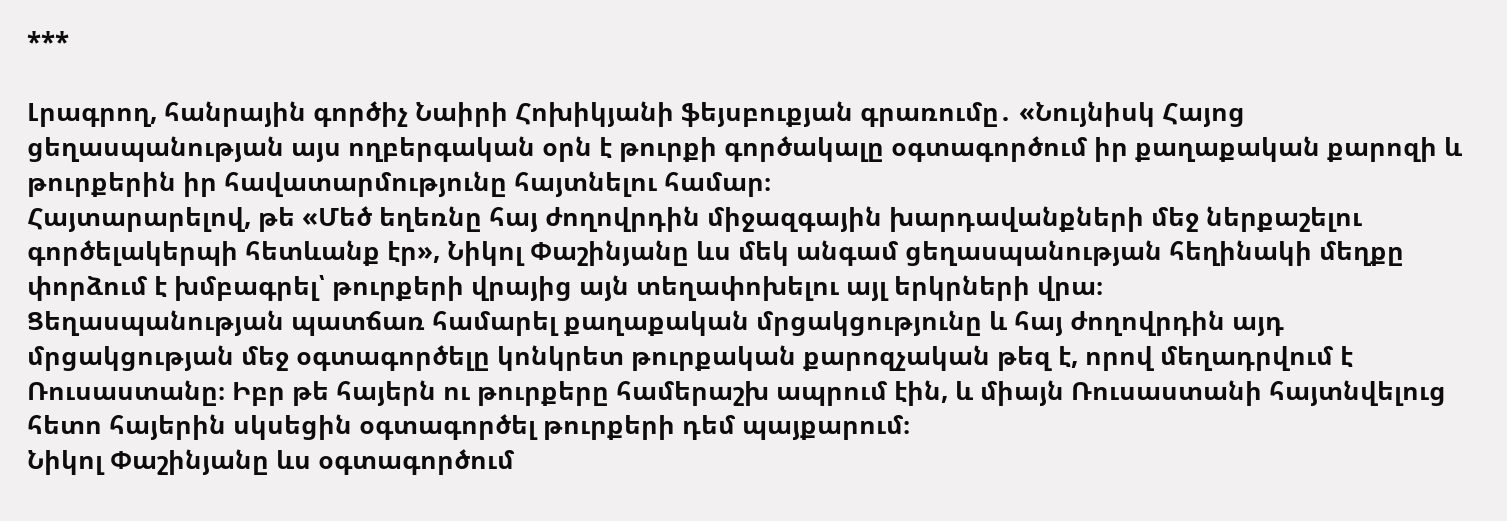***

Լրագրող, հանրային գործիչ Նաիրի Հոխիկյանի ֆեյսբուքյան գրառումը․ «Նույնիսկ Հայոց ցեղասպանության այս ողբերգական օրն է թուրքի գործակալը օգտագործում իր քաղաքական քարոզի և թուրքերին իր հավատարմությունը հայտնելու համար։
Հայտարարելով, թե «Մեծ եղեռնը հայ ժողովրդին միջազգային խարդավանքների մեջ ներքաշելու գործելակերպի հետևանք էր», Նիկոլ Փաշինյանը ևս մեկ անգամ ցեղասպանության հեղինակի մեղքը փորձում է խմբագրել՝ թուրքերի վրայից այն տեղափոխելու այլ երկրների վրա։
Ցեղասպանության պատճառ համարել քաղաքական մրցակցությունը և հայ ժողովրդին այդ մրցակցության մեջ օգտագործելը կոնկրետ թուրքական քարոզչական թեզ է, որով մեղադրվում է Ռուսաստանը։ Իբր թե հայերն ու թուրքերը համերաշխ ապրում էին, և միայն Ռուսաստանի հայտնվելուց հետո հայերին սկսեցին օգտագործել թուրքերի դեմ պայքարում։
Նիկոլ Փաշինյանը ևս օգտագործում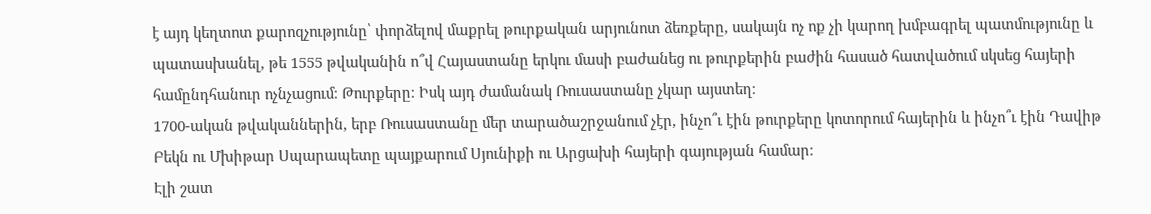է այդ կեղտոտ քարոզչությունը՝ փորձելով մաքրել թուրքական արյունոտ ձեռքերը, սակայն ոչ ոք չի կարող խմբագրել պատմությունը և պատասխանել, թե 1555 թվականին ո՞վ Հայաստանը երկու մասի բաժանեց ու թուրքերին բաժին հասած հատվածում սկսեց հայերի համընդհանուր ոչնչացում։ Թուրքերը։ Իսկ այդ ժամանակ Ռուսաստանը չկար այստեղ։
1700-ական թվականներին, երբ Ռուսաստանը մեր տարածաշրջանում չէր, ինչո՞ւ էին թուրքերը կոտորում հայերին և ինչո՞ւ էին Դավիթ Բեկն ու Մխիթար Սպարապետը պայքարում Սյունիքի ու Արցախի հայերի գայության համար։
Էլի շատ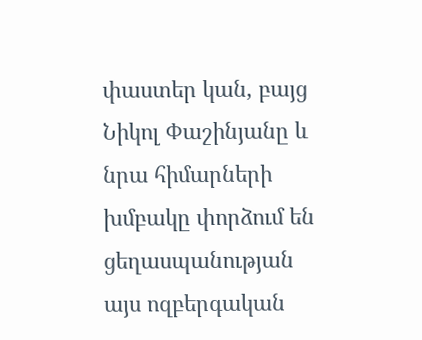փաստեր կան, բայց Նիկոլ Փաշինյանը և նրա հիմարների խմբակը փորձում են ցեղասպանության այս ոզբերգական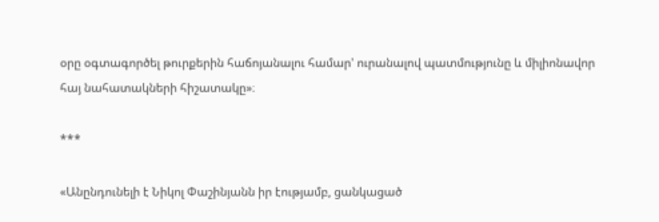օրը օգտագործել թուրքերին հաճոյանալու համար' ուրանալով պատմությունը և միլիոնավոր հայ նահատակների հիշատակը»։

***

«Անընդունելի է Նիկոլ Փաշինյանն իր էությամբ, ցանկացած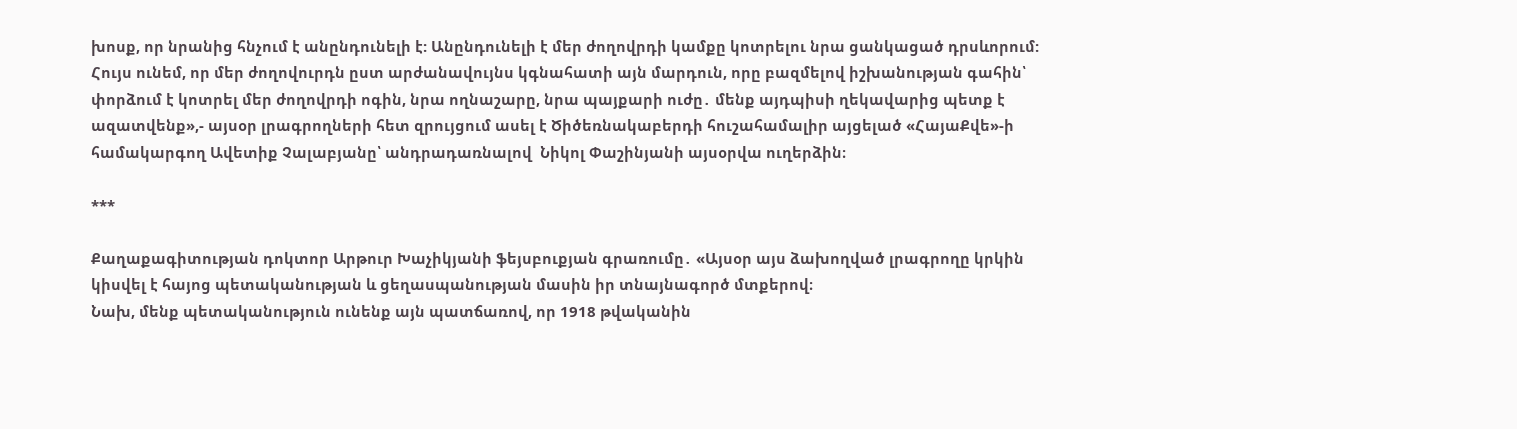խոսք, որ նրանից հնչում է անընդունելի է: Անընդունելի է մեր ժողովրդի կամքը կոտրելու նրա ցանկացած դրսևորում: Հույս ունեմ, որ մեր ժողովուրդն ըստ արժանավույնս կգնահատի այն մարդուն, որը բազմելով իշխանության գահին՝ փորձում է կոտրել մեր ժողովրդի ոգին, նրա ողնաշարը, նրա պայքարի ուժը․ մենք այդպիսի ղեկավարից պետք է ազատվենք»,- այսօր լրագրողների հետ զրույցում ասել է Ծիծեռնակաբերդի հուշահամալիր այցելած «ՀայաՔվե»-ի համակարգող Ավետիք Չալաբյանը՝ անդրադառնալով  Նիկոլ Փաշինյանի այսօրվա ուղերձին։

***

Քաղաքագիտության դոկտոր Արթուր Խաչիկյանի ֆեյսբուքյան գրառումը․ «Այսօր այս ձախողված լրագրողը կրկին կիսվել է հայոց պետականության և ցեղասպանության մասին իր տնայնագործ մտքերով։
Նախ, մենք պետականություն ունենք այն պատճառով, որ 1918 թվականին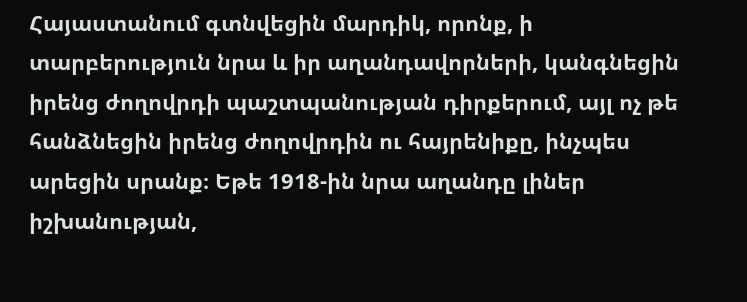Հայաստանում գտնվեցին մարդիկ, որոնք, ի տարբերություն նրա և իր աղանդավորների, կանգնեցին իրենց ժողովրդի պաշտպանության դիրքերում, այլ ոչ թե հանձնեցին իրենց ժողովրդին ու հայրենիքը, ինչպես արեցին սրանք։ Եթե 1918-ին նրա աղանդը լիներ իշխանության,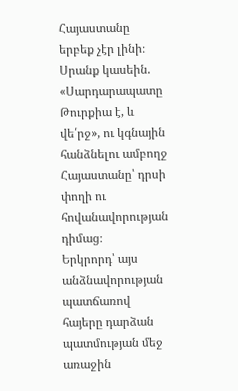Հայաստանը երբեք չէր լինի։ Սրանք կասեին. «Սարդարապատը Թուրքիա է, և վե՛րջ», ու կգնային հանձնելու ամբողջ Հայաստանը՝ դրսի փողի ու հովանավորության դիմաց։
Երկրորդ՝ այս անձնավորության պատճառով հայերը դարձան պատմության մեջ առաջին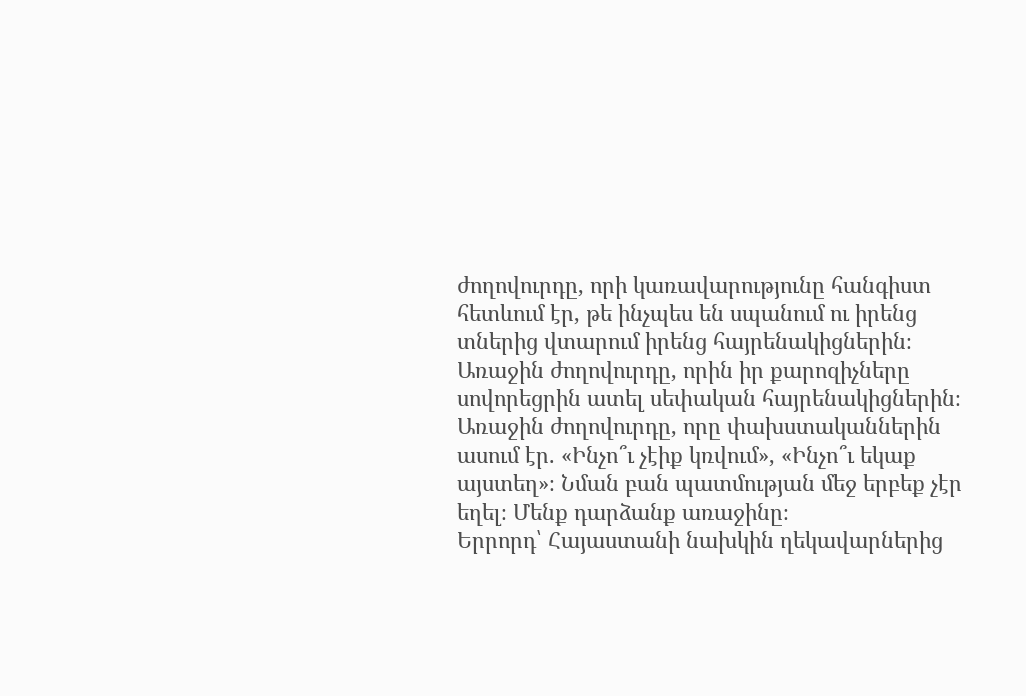ժողովուրդը, որի կառավարությունը հանգիստ հետևում էր, թե ինչպես են սպանում ու իրենց տներից վտարում իրենց հայրենակիցներին։ Առաջին ժողովուրդը, որին իր քարոզիչները սովորեցրին ատել սեփական հայրենակիցներին։ Առաջին ժողովուրդը, որը փախստականներին ասում էր. «Ինչո՞ւ չէիք կռվում», «Ինչո՞ւ եկաք այստեղ»։ Նման բան պատմության մեջ երբեք չէր եղել։ Մենք դարձանք առաջինը։
Երրորդ՝ Հայաստանի նախկին ղեկավարներից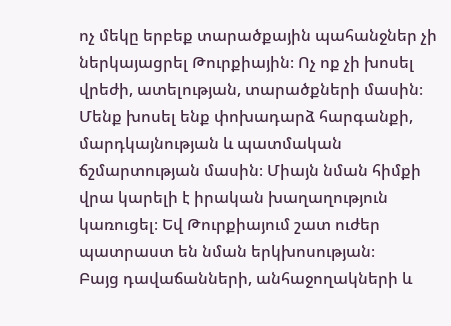ոչ մեկը երբեք տարածքային պահանջներ չի ներկայացրել Թուրքիային։ Ոչ ոք չի խոսել վրեժի, ատելության, տարածքների մասին։ Մենք խոսել ենք փոխադարձ հարգանքի, մարդկայնության և պատմական ճշմարտության մասին։ Միայն նման հիմքի վրա կարելի է իրական խաղաղություն կառուցել։ Եվ Թուրքիայում շատ ուժեր պատրաստ են նման երկխոսության։
Բայց դավաճանների, անհաջողակների և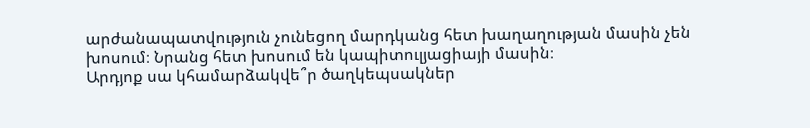արժանապատվություն չունեցող մարդկանց հետ խաղաղության մասին չեն խոսում։ Նրանց հետ խոսում են կապիտուլյացիայի մասին։
Արդյոք սա կհամարձակվե՞ր ծաղկեպսակներ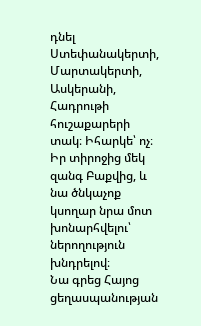դնել Ստեփանակերտի, Մարտակերտի, Ասկերանի, Հադրութի հուշաքարերի տակ։ Իհարկե՝ ոչ։ Իր տիրոջից մեկ զանգ Բաքվից, և նա ծնկաչոք կսողար նրա մոտ խոնարհվելու՝ ներողություն խնդրելով։
Նա գրեց Հայոց ցեղասպանության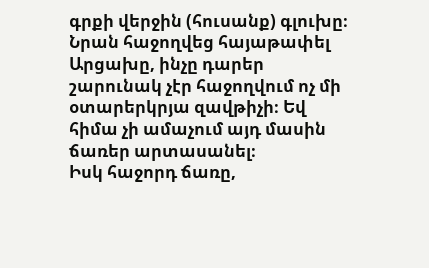գրքի վերջին (հուսանք) գլուխը։ Նրան հաջողվեց հայաթափել Արցախը, ինչը դարեր շարունակ չէր հաջողվում ոչ մի օտարերկրյա զավթիչի։ Եվ հիմա չի ամաչում այդ մասին ճառեր արտասանել։
Իսկ հաջորդ ճառը,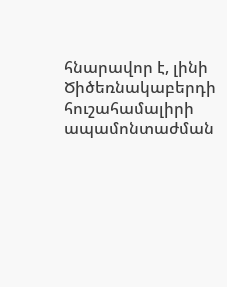հնարավոր է, լինի Ծիծեռնակաբերդի հուշահամալիրի ապամոնտաժման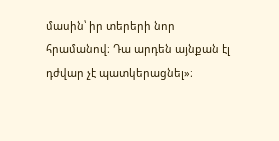մասին՝ իր տերերի նոր հրամանով։ Դա արդեն այնքան էլ դժվար չէ պատկերացնել»։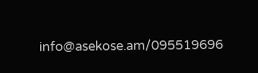info@asekose.am/095519696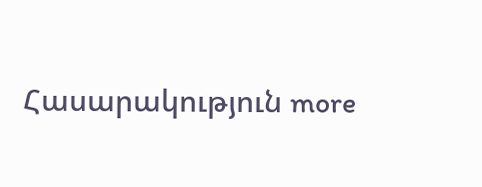Հասարակություն more